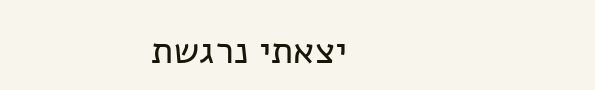יצאתי נרגשת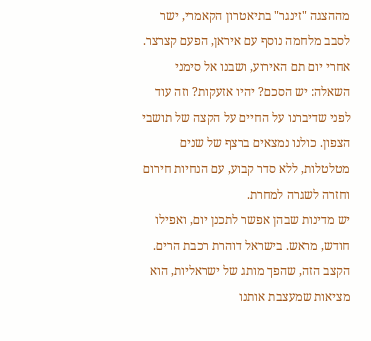מההצגה "זינגר" בתיאטרון הקאמרי, ישר לסבב מלחמה נוסף עם איראן, הפעם קצרצר. אחרי יום תם האירוע, ושבנו אל סימני השאלה: יש הסכם? יהיו אזעקות? וזה עוד לפני שדיברנו על החיים על הקצה של תושבי הצפון. כולנו נמצאים ברצף של שנים מטלטלות, ללא סדר קבוע, עם הנחיות חירום וחזרה לשגרה למחרת.
יש מדינות שבהן אפשר לתכנן יום, ואפילו חודש, מראש. בישראל דוהרת רכבת הרים. הקצב הזה, שהפך מותג של ישראליות, הוא מציאות שמעצבת אותנו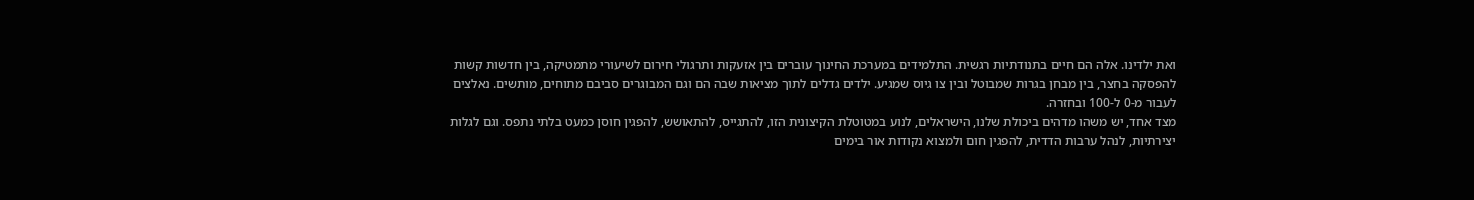ואת ילדינו. אלה הם חיים בתנודתיות רגשית. התלמידים במערכת החינוך עוברים בין אזעקות ותרגולי חירום לשיעורי מתמטיקה, בין חדשות קשות להפסקה בחצר, בין מבחן בגרות שמבוטל ובין צו גיוס שמגיע. ילדים גדלים לתוך מציאות שבה הם וגם המבוגרים סביבם מתוחים, מותשים. נאלצים לעבור מ-0 ל-100 ובחזרה.
מצד אחד, יש משהו מדהים ביכולת שלנו, הישראלים, לנוע במטוטלת הקיצונית הזו, להתגייס, להתאושש, להפגין חוסן כמעט בלתי נתפס. וגם לגלות יצירתיות, לנהל ערבות הדדית, להפגין חום ולמצוא נקודות אור בימים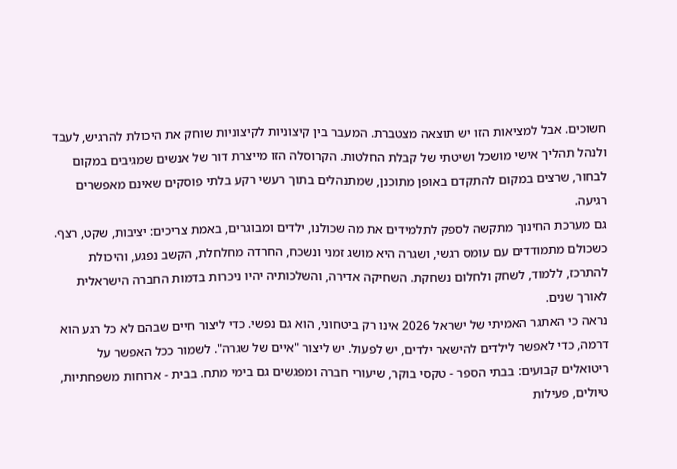חשוכים. אבל למציאות הזו יש תוצאה מצטברת. המעבר בין קיצוניות לקיצוניות שוחק את היכולת להרגיש, לעבד ולנהל תהליך אישי מושכל ושיטתי של קבלת החלטות. הקרוסלה הזו מייצרת דור של אנשים שמגיבים במקום לבחור, שרצים במקום להתקדם באופן מתוכנן, שמתנהלים בתוך רעשי רקע בלתי פוסקים שאינם מאפשרים רגיעה.
גם מערכת החינוך מתקשה לספק לתלמידים את מה שכולנו, ילדים ומבוגרים, באמת צריכים: יציבות, שקט, רצף. כשכולם מתמודדים עם עומס רגשי, ושגרה היא מושג זמני ונשכח, החרדה מחלחלת, הקשב נפגע, והיכולת להתרכז, ללמוד, לשחק ולחלום נשחקת. השחיקה אדירה, והשלכותיה יהיו ניכרות בדמות החברה הישראלית לאורך שנים.
נראה כי האתגר האמיתי של ישראל 2026 אינו רק ביטחוני, הוא גם נפשי. כדי ליצור חיים שבהם לא כל רגע הוא דרמה, כדי לאפשר לילדים להישאר ילדים, יש לפעול. יש ליצור "איים של שגרה". לשמור ככל האפשר על ריטואלים קבועים: בבתי הספר - טקסי בוקר, שיעורי חברה ומפגשים גם בימי מתח. בבית - ארוחות משפחתיות, טיולים, פעילות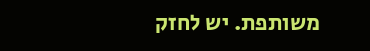משותפת. יש לחזק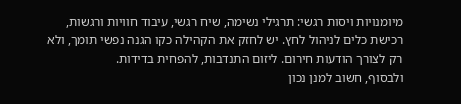מיומנויות ויסות רגשי: תרגילי נשימה, שיח רגשי, עיבוד חוויות ורגשות, רכישת כלים לניהול לחץ. יש לחזק את הקהילה כקו הגנה נפשי תומך, ולא רק לצורך הודעות חירום. ליזום התנדבות, להפחית בדידות.
ולבסוף, חשוב למנן נכון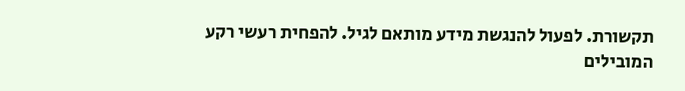תקשורת. לפעול להנגשת מידע מותאם לגיל. להפחית רעשי רקע המובילים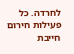לחרדה. כל פעילות חירום חייבת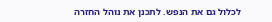לכלול גם את הנפש. לתכנן את נוהל החזרה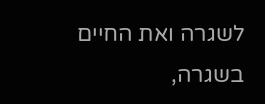לשגרה ואת החיים בשגרה,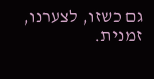גם כשזו, לצערנו, זמנית.